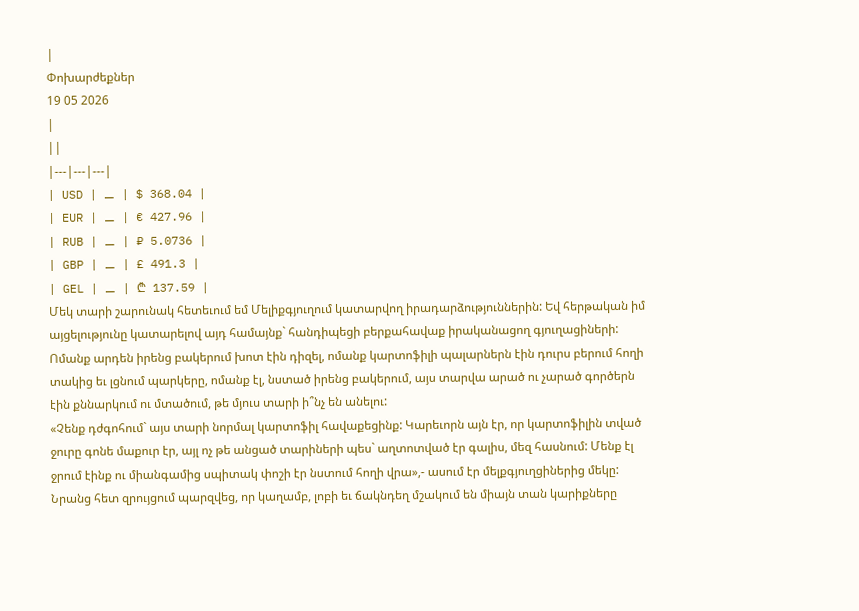|
Փոխարժեքներ
19 05 2026
|
||
|---|---|---|
| USD | ⚊ | $ 368.04 |
| EUR | ⚊ | € 427.96 |
| RUB | ⚊ | ₽ 5.0736 |
| GBP | ⚊ | £ 491.3 |
| GEL | ⚊ | ₾ 137.59 |
Մեկ տարի շարունակ հետեւում եմ Մելիքգյուղում կատարվող իրադարձություններին: Եվ հերթական իմ այցելությունը կատարելով այդ համայնք` հանդիպեցի բերքահավաք իրականացող գյուղացիների:
Ոմանք արդեն իրենց բակերում խոտ էին դիզել, ոմանք կարտոֆիլի պալարներն էին դուրս բերում հողի տակից եւ լցնում պարկերը, ոմանք էլ, նստած իրենց բակերում, այս տարվա արած ու չարած գործերն էին քննարկում ու մտածում, թե մյուս տարի ի՞նչ են անելու:
«Չենք դժգոհում` այս տարի նորմալ կարտոֆիլ հավաքեցինք: Կարեւորն այն էր, որ կարտոֆիլին տված ջուրը գոնե մաքուր էր, այլ ոչ թե անցած տարիների պես` աղտոտված էր գալիս, մեզ հասնում: Մենք էլ ջրում էինք ու միանգամից սպիտակ փոշի էր նստում հողի վրա»,- ասում էր մելքգյուղցիներից մեկը: Նրանց հետ զրույցում պարզվեց, որ կաղամբ, լոբի եւ ճակնդեղ մշակում են միայն տան կարիքները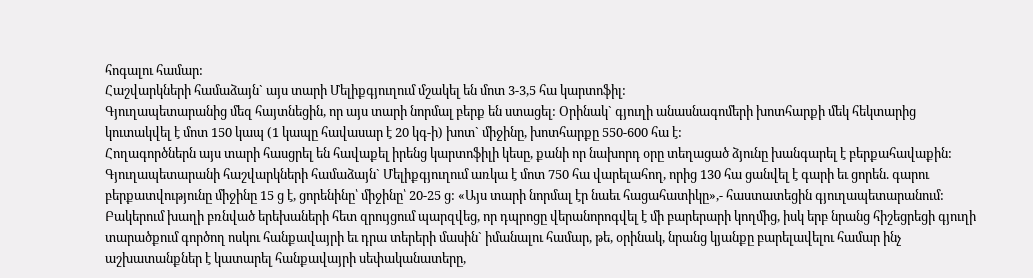հոգալու համար:
Հաշվարկների համաձայն` այս տարի Մելիքգյուղում մշակել են մոտ 3-3,5 հա կարտոֆիլ:
Գյուղապետարանից մեզ հայտնեցին, որ այս տարի նորմալ բերք են ստացել: Օրինակ` գյուղի անասնագոմերի խոտհարքի մեկ հեկտարից կուտակվել է մոտ 150 կապ (1 կապը հավասար է 20 կգ-ի) խոտ` միջինը, խոտհարքը 550-600 հա է:
Հողագործներն այս տարի հասցրել են հավաքել իրենց կարտոֆիլի կեսը, քանի որ նախորդ օրը տեղացած ձյունը խանգարել է բերքահավաքին:
Գյուղապետարանի հաշվարկների համաձայն` Մելիքգյուղում առկա է մոտ 750 հա վարելահող, որից 130 հա ցանվել է գարի եւ ցորեն. գարու բերքատվությունը միջինը 15 ց է, ցորենինը՝ միջինը՝ 20-25 ց: «Այս տարի նորմալ էր նաեւ հացահատիկը»,- հաստատեցին գյուղապետարանում:
Բակերում խաղի բռնված երեխաների հետ զրույցում պարզվեց, որ դպրոցը վերանորոգվել է մի բարերարի կողմից, իսկ երբ նրանց հիշեցրեցի գյուղի տարածքում գործող ոսկու հանքավայրի եւ դրա տերերի մասին` իմանալու համար, թե, օրինակ, նրանց կյանքը բարելավելու համար ինչ աշխատանքներ է կատարել հանքավայրի սեփականատերը,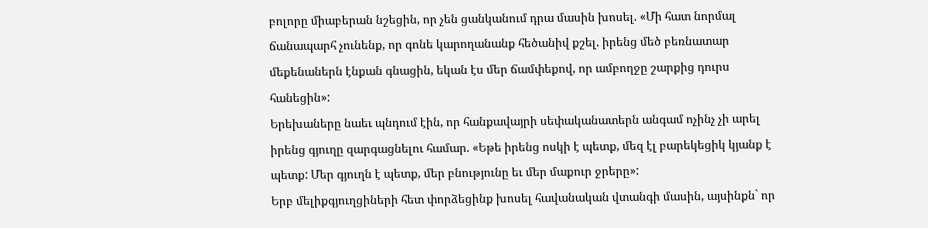բոլորը միաբերան նշեցին, որ չեն ցանկանում դրա մասին խոսել. «Մի հատ նորմալ ճանապարհ չունենք, որ գոնե կարողանանք հեծանիվ քշել. իրենց մեծ բեռնատար մեքենաներն էնքան գնացին, եկան էս մեր ճամփեքով, որ ամբողջը շարքից դուրս հանեցին»:
Երեխաները նաեւ պնդում էին, որ հանքավայրի սեփականատերն անգամ ոչինչ չի արել իրենց գյուղը զարգացնելու համար. «Եթե իրենց ոսկի է պետք, մեզ էլ բարեկեցիկ կյանք է պետք: Մեր գյուղն է պետք, մեր բնությունը եւ մեր մաքուր ջրերը»:
Երբ մելիքգյուղցիների հետ փորձեցինք խոսել հավանական վտանգի մասին, այսինքն` որ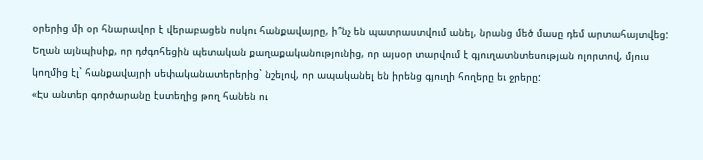օրերից մի օր հնարավոր է վերաբացեն ոսկու հանքավայրը, ի՞նչ են պատրաստվում անել, նրանց մեծ մասը դեմ արտահայտվեց: Եղան այնպիսիք, որ դժգոհեցին պետական քաղաքականությունից, որ այսօր տարվում է գյուղատնտեսության ոլորտով, մյուս կողմից էլ` հանքավայրի սեփականատերերից` նշելով, որ ապականել են իրենց գյուղի հողերը եւ ջրերը:
«Էս անտեր գործարանը էստեղից թող հանեն ու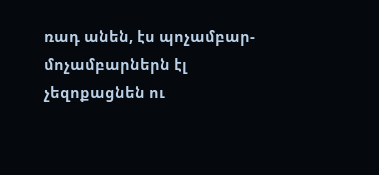ռադ անեն, էս պոչամբար- մոչամբարներն էլ չեզոքացնեն ու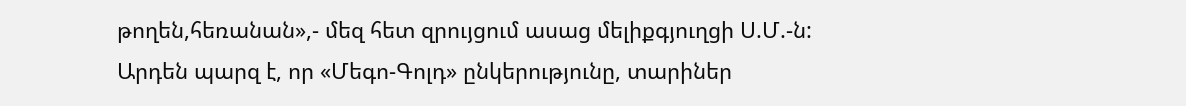թողեն,հեռանան»,- մեզ հետ զրույցում ասաց մելիքգյուղցի Ս.Մ.-ն:
Արդեն պարզ է, որ «Մեգո-Գոլդ» ընկերությունը, տարիներ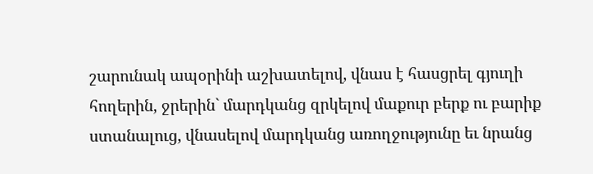շարունակ ապօրինի աշխատելով, վնաս է հասցրել գյուղի հողերին, ջրերին` մարդկանց զրկելով մաքուր բերք ու բարիք ստանալուց, վնասելով մարդկանց առողջությունը եւ նրանց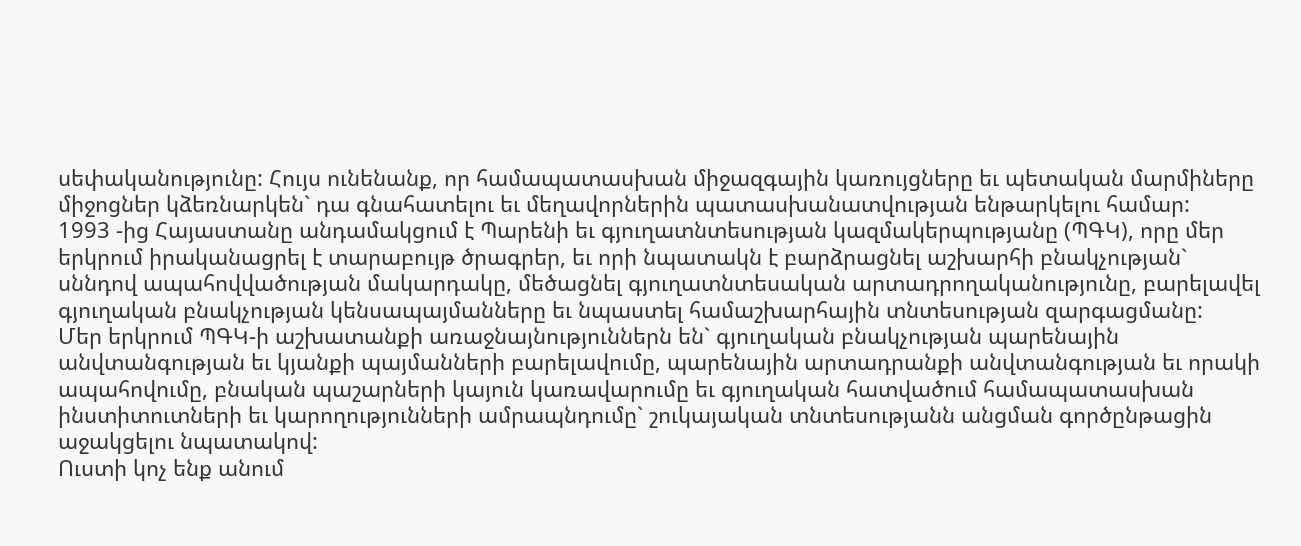սեփականությունը: Հույս ունենանք, որ համապատասխան միջազգային կառույցները եւ պետական մարմիները միջոցներ կձեռնարկեն` դա գնահատելու եւ մեղավորներին պատասխանատվության ենթարկելու համար:
1993 -ից Հայաստանը անդամակցում է Պարենի եւ գյուղատնտեսության կազմակերպությանը (ՊԳԿ), որը մեր երկրում իրականացրել է տարաբույթ ծրագրեր, եւ որի նպատակն է բարձրացնել աշխարհի բնակչության` սննդով ապահովվածության մակարդակը, մեծացնել գյուղատնտեսական արտադրողականությունը, բարելավել գյուղական բնակչության կենսապայմանները եւ նպաստել համաշխարհային տնտեսության զարգացմանը:
Մեր երկրում ՊԳԿ-ի աշխատանքի առաջնայնություններն են` գյուղական բնակչության պարենային անվտանգության եւ կյանքի պայմանների բարելավումը, պարենային արտադրանքի անվտանգության եւ որակի ապահովումը, բնական պաշարների կայուն կառավարումը եւ գյուղական հատվածում համապատասխան ինստիտուտների եւ կարողությունների ամրապնդումը` շուկայական տնտեսությանն անցման գործընթացին աջակցելու նպատակով:
Ուստի կոչ ենք անում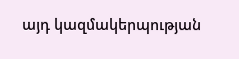այդ կազմակերպության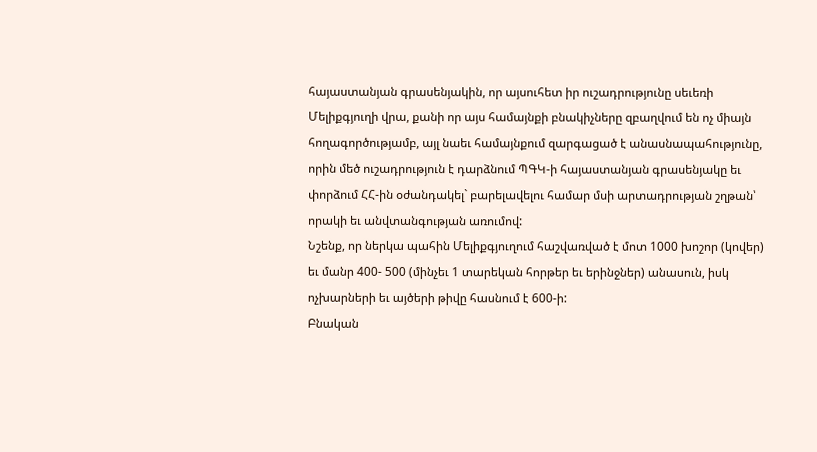հայաստանյան գրասենյակին, որ այսուհետ իր ուշադրությունը սեւեռի Մելիքգյուղի վրա, քանի որ այս համայնքի բնակիչները զբաղվում են ոչ միայն հողագործությամբ, այլ նաեւ համայնքում զարգացած է անասնապահությունը, որին մեծ ուշադրություն է դարձնում ՊԳԿ-ի հայաստանյան գրասենյակը եւ փորձում ՀՀ-ին օժանդակել` բարելավելու համար մսի արտադրության շղթան՝ որակի եւ անվտանգության առումով:
Նշենք, որ ներկա պահին Մելիքգյուղում հաշվառված է մոտ 1000 խոշոր (կովեր) եւ մանր 400- 500 (մինչեւ 1 տարեկան հորթեր եւ երինջներ) անասուն, իսկ ոչխարների եւ այծերի թիվը հասնում է 600-ի:
Բնական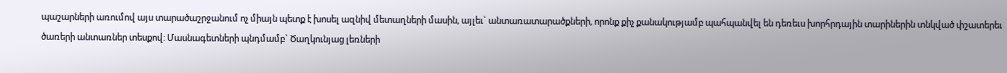պաշարների առումով այս տարածաշրջանում ոչ միայն պետք է խոսել ազնիվ մետաղների մասին, այլեւ` անտառատարածքների, որոնք քիչ քանակությամբ պահպանվել են դեռեւս խորհրդային տարիներին տնկված փշատերեւ ծառերի անտառներ տեսքով: Մասնագետների պնդմամբ` Ծաղկունյաց լեռների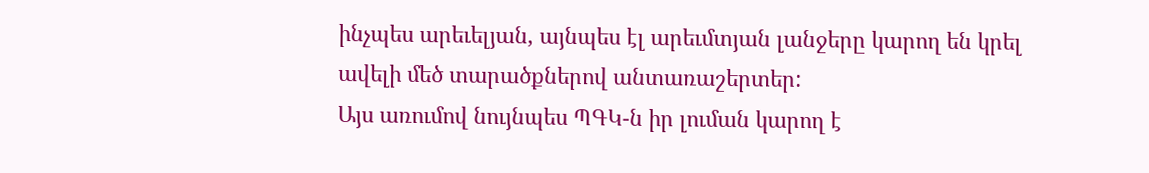ինչպես արեւելյան, այնպես էլ արեւմտյան լանջերը կարող են կրել ավելի մեծ տարածքներով անտառաշերտեր:
Այս առումով նույնպես ՊԳԿ-ն իր լուման կարող է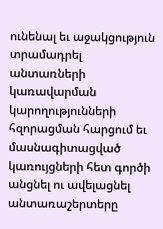ունենալ եւ աջակցություն տրամադրել անտառների կառավարման կարողությունների հզորացման հարցում եւ մասնագիտացված կառույցների հետ գործի անցնել ու ավելացնել անտառաշերտերը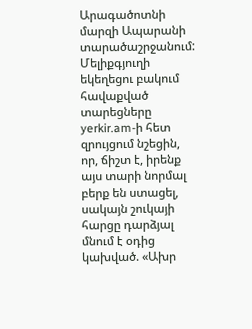Արագածոտնի մարզի Ապարանի տարածաշրջանում:
Մելիքգյուղի եկեղեցու բակում հավաքված տարեցները yerkir.am-ի հետ զրույցում նշեցին, որ, ճիշտ է, իրենք այս տարի նորմալ բերք են ստացել, սակայն շուկայի հարցը դարձյալ մնում է օդից կախված. «Ախր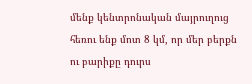մենք կենտրոնական մայրուղուց հեռու ենք մոտ 8 կմ, որ մեր բերքն ու բարիքը դուրս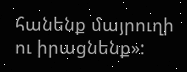հանենք մայրուղի ու իրացնենք»: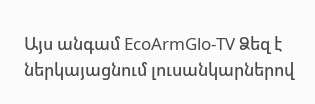Այս անգամ EcoArmGlo-TV Ձեզ է ներկայացնում լուսանկարներով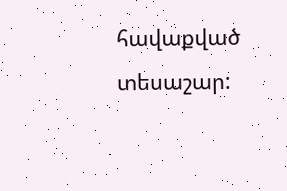հավաքված տեսաշար: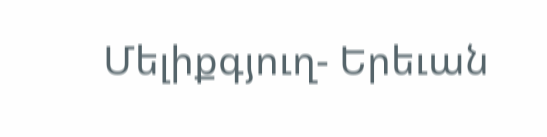Մելիքգյուղ- Երեւան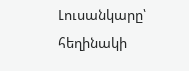Լուսանկարը՝ հեղինակի